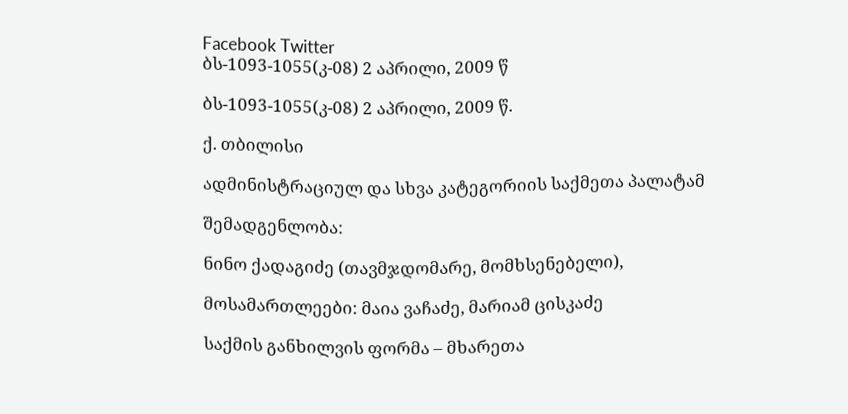Facebook Twitter
ბს-1093-1055(კ-08) 2 აპრილი, 2009 წ

ბს-1093-1055(კ-08) 2 აპრილი, 2009 წ.

ქ. თბილისი

ადმინისტრაციულ და სხვა კატეგორიის საქმეთა პალატამ

შემადგენლობა:

ნინო ქადაგიძე (თავმჯდომარე, მომხსენებელი),

მოსამართლეები: მაია ვაჩაძე, მარიამ ცისკაძე

საქმის განხილვის ფორმა – მხარეთა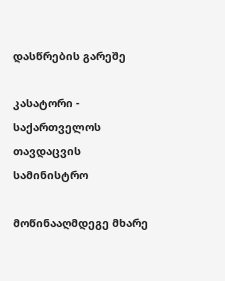დასწრების გარეშე

კასატორი - საქართველოს თავდაცვის სამინისტრო

მოწინააღმდეგე მხარე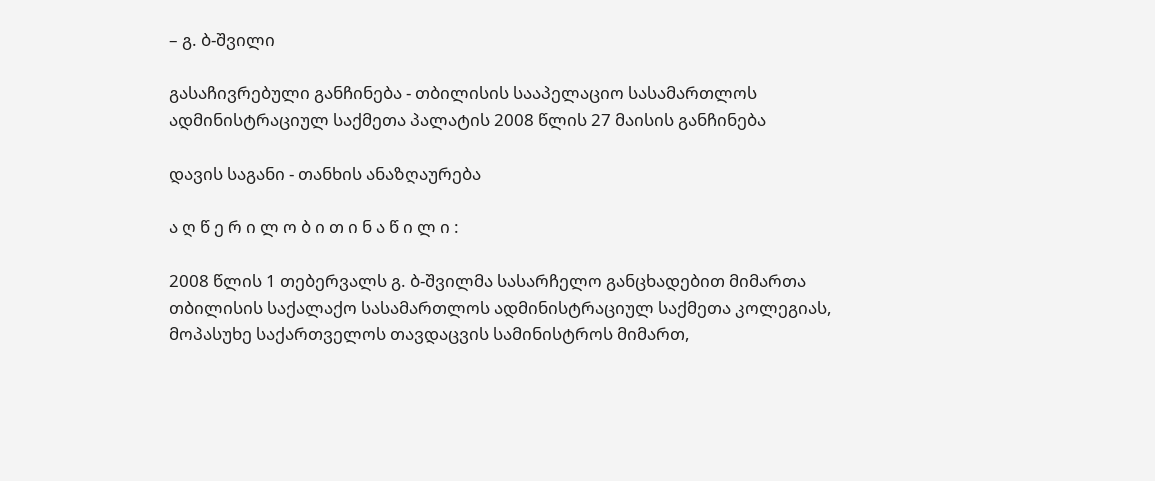– გ. ბ-შვილი

გასაჩივრებული განჩინება - თბილისის სააპელაციო სასამართლოს ადმინისტრაციულ საქმეთა პალატის 2008 წლის 27 მაისის განჩინება

დავის საგანი - თანხის ანაზღაურება

ა ღ წ ე რ ი ლ ო ბ ი თ ი ნ ა წ ი ლ ი :

2008 წლის 1 თებერვალს გ. ბ-შვილმა სასარჩელო განცხადებით მიმართა თბილისის საქალაქო სასამართლოს ადმინისტრაციულ საქმეთა კოლეგიას, მოპასუხე საქართველოს თავდაცვის სამინისტროს მიმართ,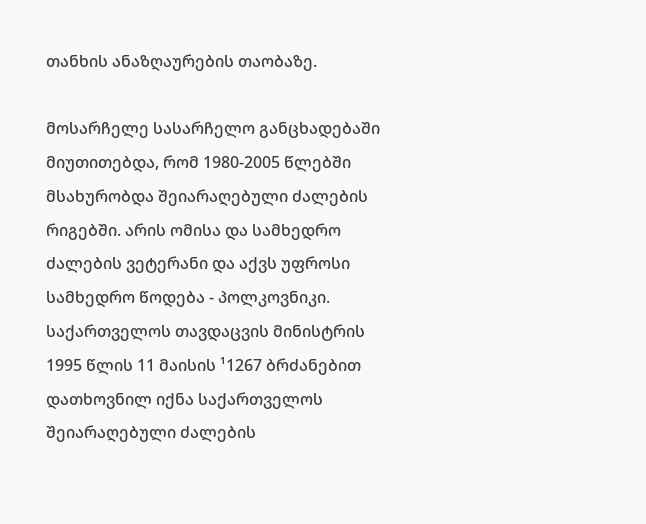თანხის ანაზღაურების თაობაზე.

მოსარჩელე სასარჩელო განცხადებაში მიუთითებდა, რომ 1980-2005 წლებში მსახურობდა შეიარაღებული ძალების რიგებში. არის ომისა და სამხედრო ძალების ვეტერანი და აქვს უფროსი სამხედრო წოდება - პოლკოვნიკი. საქართველოს თავდაცვის მინისტრის 1995 წლის 11 მაისის ¹1267 ბრძანებით დათხოვნილ იქნა საქართველოს შეიარაღებული ძალების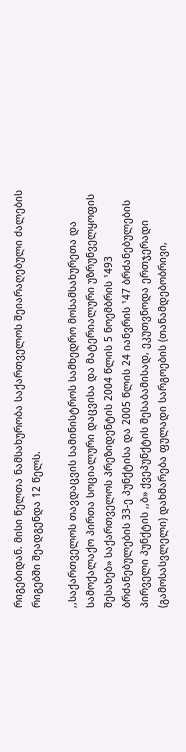რიგებიდან. მისი წელთა ნამსახურობა საქართველოს შეიარაღებული ძალების რიგებში შეადგენდა 12 წელს.

,,საქართველოს თავდაცვის სამინისტროს სამხედრო მოსამსახურეთა და სამოქალაქო პირთა სოციალური დაცვისა და მატერიალური უზრუნველყოფის შესახებ» საქართველოს პრეზიდენტის 2004 წლის 5 ნოემბრის ¹493 ბრძანებულების 33-ე პუნქტისა და 2005 წლის 24 იანვრის ¹47 ბრძანებულების პირველი პუნქტის ,,ბ» ქვეპუნქტის შესაბამისად, ეკუთვნოდა ერთჯერადი (გამოსასვლელი) დახმარება ფულადი სარგოების (თანამდებობრივი,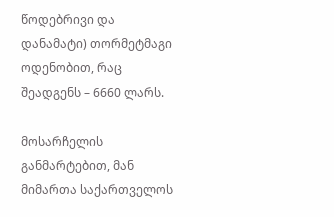წოდებრივი და დანამატი) თორმეტმაგი ოდენობით, რაც შეადგენს – 6660 ლარს.

მოსარჩელის განმარტებით, მან მიმართა საქართველოს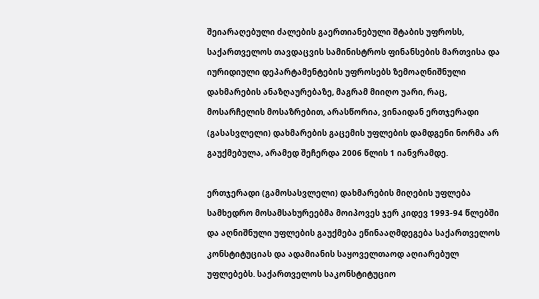შეიარაღებული ძალების გაერთიანებული შტაბის უფროსს, საქართველოს თავდაცვის სამინისტროს ფინანსების მართვისა და იურიდიული დეპარტამენტების უფროსებს ზემოაღნიშნული დახმარების ანაზღაურებაზე, მაგრამ მიიღო უარი, რაც, მოსარჩელის მოსაზრებით, არასწორია, ვინაიდან ერთჯერადი (გასასვლელი) დახმარების გაცემის უფლების დამდგენი ნორმა არ გაუქმებულა, არამედ შეჩერდა 2006 წლის 1 იანვრამდე.

ერთჯერადი (გამოსასვლელი) დახმარების მიღების უფლება სამხედრო მოსამსახურეებმა მოიპოვეს ჯერ კიდევ 1993-94 წლებში და აღნიშნული უფლების გაუქმება ეწინააღმდეგება საქართველოს კონსტიტუციას და ადამიანის საყოველთაოდ აღიარებულ უფლებებს. საქართველოს საკონსტიტუციო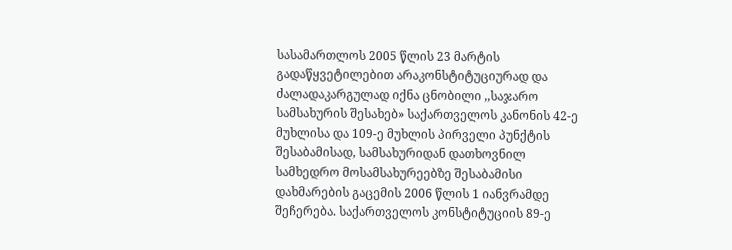სასამართლოს 2005 წლის 23 მარტის გადაწყვეტილებით არაკონსტიტუციურად და ძალადაკარგულად იქნა ცნობილი ,,საჯარო სამსახურის შესახებ» საქართველოს კანონის 42-ე მუხლისა და 109-ე მუხლის პირველი პუნქტის შესაბამისად, სამსახურიდან დათხოვნილ სამხედრო მოსამსახურეებზე შესაბამისი დახმარების გაცემის 2006 წლის 1 იანვრამდე შეჩერება. საქართველოს კონსტიტუციის 89-ე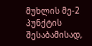მუხლის მე-2 პუნქტის შესაბამისად,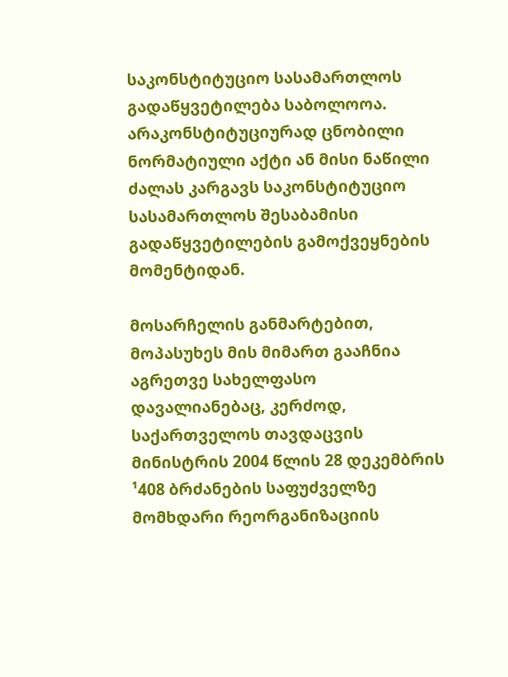საკონსტიტუციო სასამართლოს გადაწყვეტილება საბოლოოა. არაკონსტიტუციურად ცნობილი ნორმატიული აქტი ან მისი ნაწილი ძალას კარგავს საკონსტიტუციო სასამართლოს შესაბამისი გადაწყვეტილების გამოქვეყნების მომენტიდან.

მოსარჩელის განმარტებით, მოპასუხეს მის მიმართ გააჩნია აგრეთვე სახელფასო დავალიანებაც, კერძოდ, საქართველოს თავდაცვის მინისტრის 2004 წლის 28 დეკემბრის ¹408 ბრძანების საფუძველზე მომხდარი რეორგანიზაციის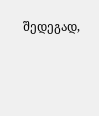შედეგად,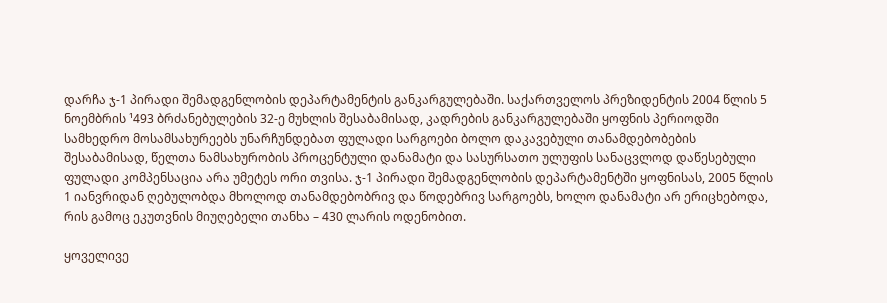დარჩა ჯ-1 პირადი შემადგენლობის დეპარტამენტის განკარგულებაში. საქართველოს პრეზიდენტის 2004 წლის 5 ნოემბრის ¹493 ბრძანებულების 32-ე მუხლის შესაბამისად, კადრების განკარგულებაში ყოფნის პერიოდში სამხედრო მოსამსახურეებს უნარჩუნდებათ ფულადი სარგოები ბოლო დაკავებული თანამდებობების შესაბამისად, წელთა ნამსახურობის პროცენტული დანამატი და სასურსათო ულუფის სანაცვლოდ დაწესებული ფულადი კომპენსაცია არა უმეტეს ორი თვისა. ჯ-1 პირადი შემადგენლობის დეპარტამენტში ყოფნისას, 2005 წლის 1 იანვრიდან ღებულობდა მხოლოდ თანამდებობრივ და წოდებრივ სარგოებს, ხოლო დანამატი არ ერიცხებოდა, რის გამოც ეკუთვნის მიუღებელი თანხა – 430 ლარის ოდენობით.

ყოველივე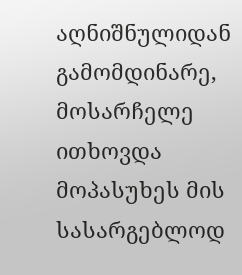აღნიშნულიდან გამომდინარე, მოსარჩელე ითხოვდა მოპასუხეს მის სასარგებლოდ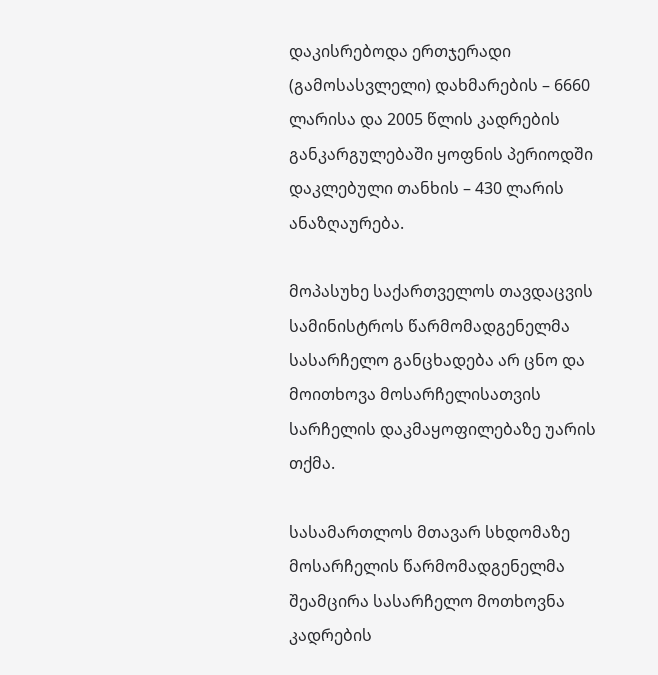დაკისრებოდა ერთჯერადი (გამოსასვლელი) დახმარების – 6660 ლარისა და 2005 წლის კადრების განკარგულებაში ყოფნის პერიოდში დაკლებული თანხის – 430 ლარის ანაზღაურება.

მოპასუხე საქართველოს თავდაცვის სამინისტროს წარმომადგენელმა სასარჩელო განცხადება არ ცნო და მოითხოვა მოსარჩელისათვის სარჩელის დაკმაყოფილებაზე უარის თქმა.

სასამართლოს მთავარ სხდომაზე მოსარჩელის წარმომადგენელმა შეამცირა სასარჩელო მოთხოვნა კადრების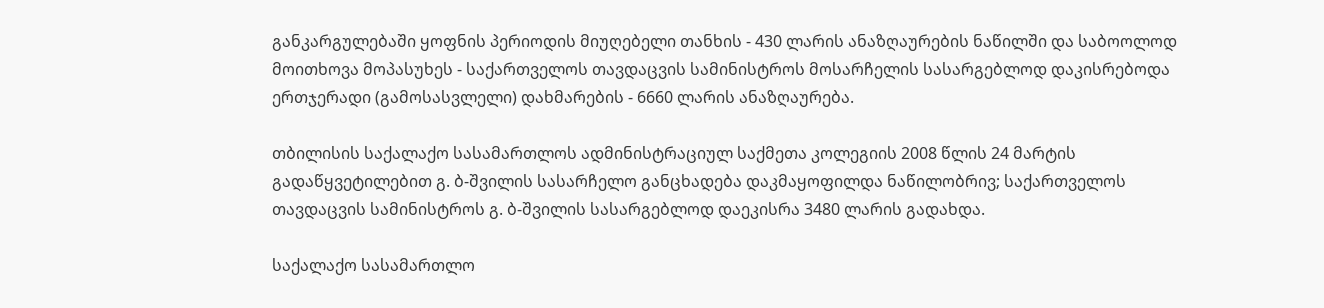განკარგულებაში ყოფნის პერიოდის მიუღებელი თანხის - 430 ლარის ანაზღაურების ნაწილში და საბოოლოდ მოითხოვა მოპასუხეს - საქართველოს თავდაცვის სამინისტროს მოსარჩელის სასარგებლოდ დაკისრებოდა ერთჯერადი (გამოსასვლელი) დახმარების - 6660 ლარის ანაზღაურება.

თბილისის საქალაქო სასამართლოს ადმინისტრაციულ საქმეთა კოლეგიის 2008 წლის 24 მარტის გადაწყვეტილებით გ. ბ-შვილის სასარჩელო განცხადება დაკმაყოფილდა ნაწილობრივ; საქართველოს თავდაცვის სამინისტროს გ. ბ-შვილის სასარგებლოდ დაეკისრა 3480 ლარის გადახდა.

საქალაქო სასამართლო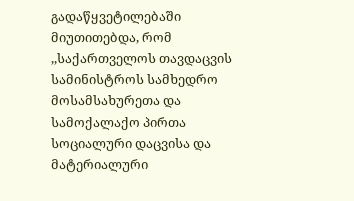გადაწყვეტილებაში მიუთითებდა, რომ ,,საქართველოს თავდაცვის სამინისტროს სამხედრო მოსამსახურეთა და სამოქალაქო პირთა სოციალური დაცვისა და მატერიალური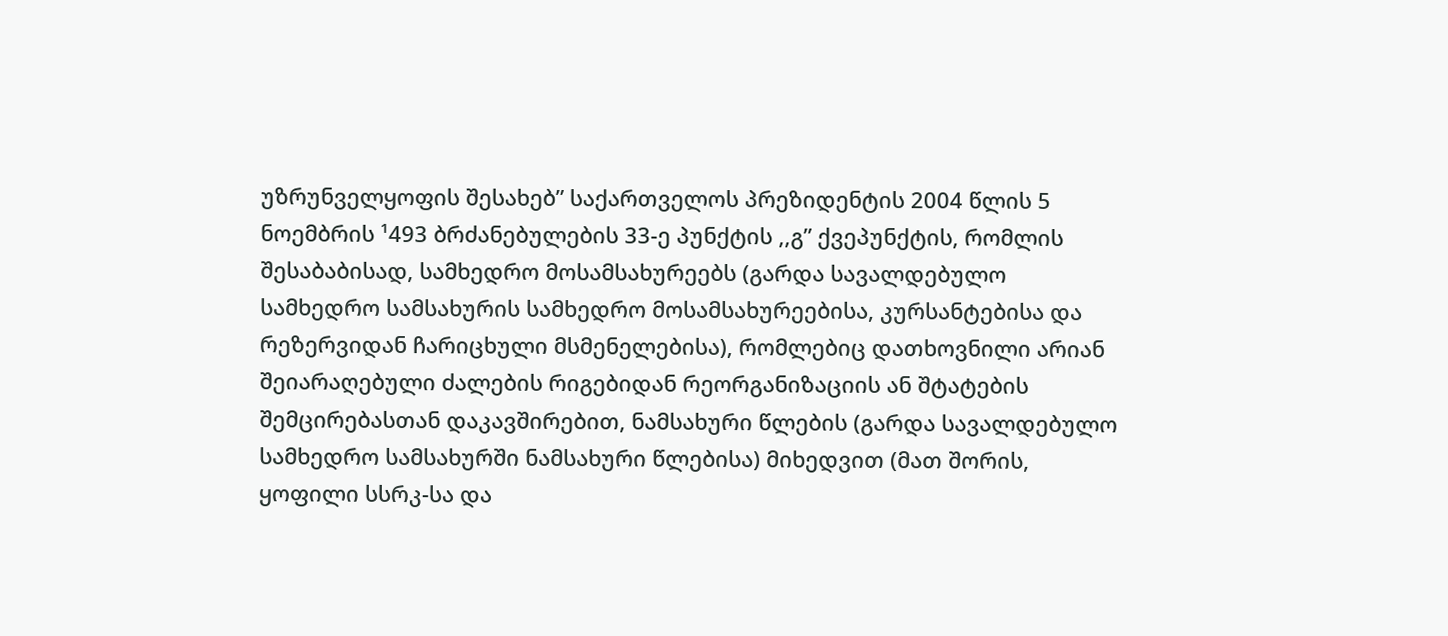უზრუნველყოფის შესახებ” საქართველოს პრეზიდენტის 2004 წლის 5 ნოემბრის ¹493 ბრძანებულების 33-ე პუნქტის ,,გ” ქვეპუნქტის, რომლის შესაბაბისად, სამხედრო მოსამსახურეებს (გარდა სავალდებულო სამხედრო სამსახურის სამხედრო მოსამსახურეებისა, კურსანტებისა და რეზერვიდან ჩარიცხული მსმენელებისა), რომლებიც დათხოვნილი არიან შეიარაღებული ძალების რიგებიდან რეორგანიზაციის ან შტატების შემცირებასთან დაკავშირებით, ნამსახური წლების (გარდა სავალდებულო სამხედრო სამსახურში ნამსახური წლებისა) მიხედვით (მათ შორის, ყოფილი სსრკ-სა და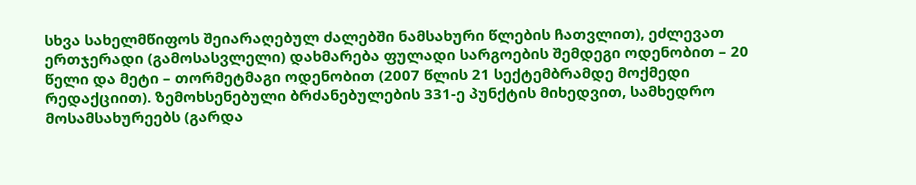სხვა სახელმწიფოს შეიარაღებულ ძალებში ნამსახური წლების ჩათვლით), ეძლევათ ერთჯერადი (გამოსასვლელი) დახმარება ფულადი სარგოების შემდეგი ოდენობით – 20 წელი და მეტი – თორმეტმაგი ოდენობით (2007 წლის 21 სექტემბრამდე მოქმედი რედაქციით). ზემოხსენებული ბრძანებულების 331-ე პუნქტის მიხედვით, სამხედრო მოსამსახურეებს (გარდა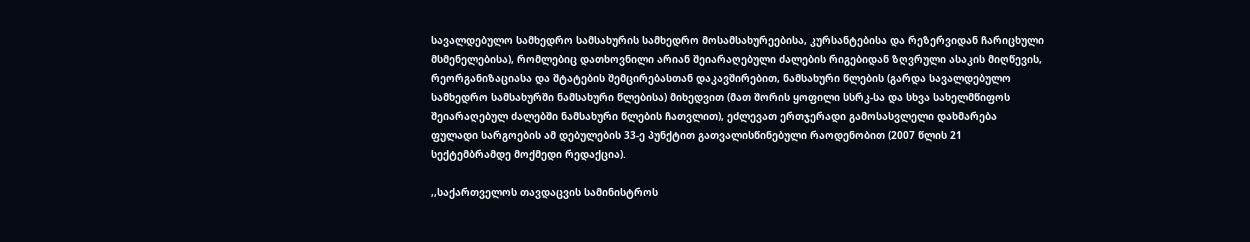სავალდებულო სამხედრო სამსახურის სამხედრო მოსამსახურეებისა, კურსანტებისა და რეზერვიდან ჩარიცხული მსმენელებისა), რომლებიც დათხოვნილი არიან შეიარაღებული ძალების რიგებიდან ზღვრული ასაკის მიღწევის, რეორგანიზაციასა და შტატების შემცირებასთან დაკავშირებით, ნამსახური წლების (გარდა სავალდებულო სამხედრო სამსახურში ნამსახური წლებისა) მიხედვით (მათ შორის ყოფილი სსრკ-სა და სხვა სახელმწიფოს შეიარაღებულ ძალებში ნამსახური წლების ჩათვლით), ეძლევათ ერთჯერადი გამოსასვლელი დახმარება ფულადი სარგოების ამ დებულების 33-ე პუნქტით გათვალისწინებული რაოდენობით (2007 წლის 21 სექტემბრამდე მოქმედი რედაქცია).

,,საქართველოს თავდაცვის სამინისტროს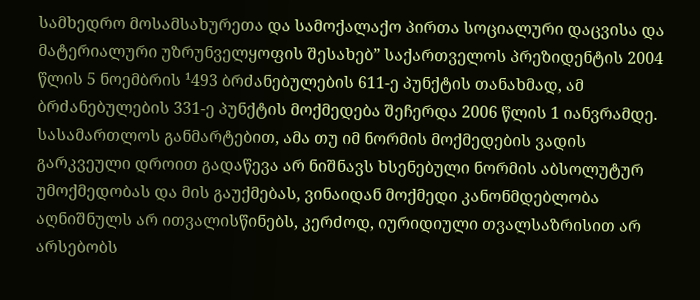სამხედრო მოსამსახურეთა და სამოქალაქო პირთა სოციალური დაცვისა და მატერიალური უზრუნველყოფის შესახებ” საქართველოს პრეზიდენტის 2004 წლის 5 ნოემბრის ¹493 ბრძანებულების 611-ე პუნქტის თანახმად, ამ ბრძანებულების 331-ე პუნქტის მოქმედება შეჩერდა 2006 წლის 1 იანვრამდე. სასამართლოს განმარტებით, ამა თუ იმ ნორმის მოქმედების ვადის გარკვეული დროით გადაწევა არ ნიშნავს ხსენებული ნორმის აბსოლუტურ უმოქმედობას და მის გაუქმებას, ვინაიდან მოქმედი კანონმდებლობა აღნიშნულს არ ითვალისწინებს, კერძოდ, იურიდიული თვალსაზრისით არ არსებობს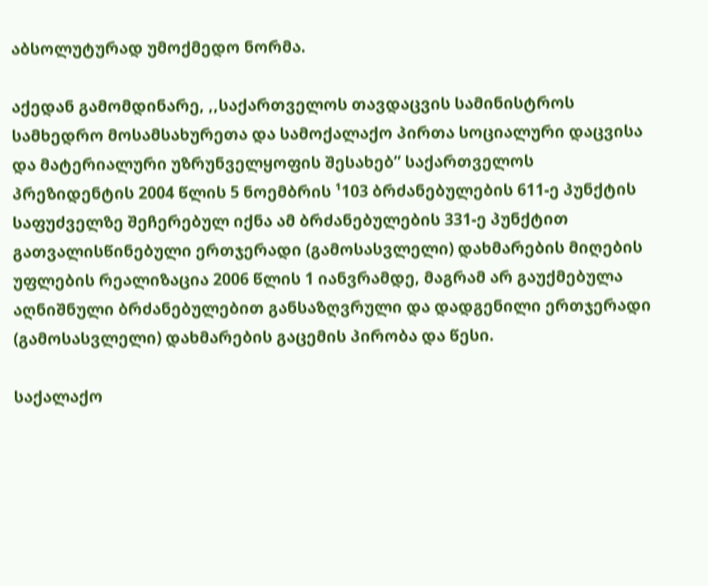აბსოლუტურად უმოქმედო ნორმა.

აქედან გამომდინარე, ,,საქართველოს თავდაცვის სამინისტროს სამხედრო მოსამსახურეთა და სამოქალაქო პირთა სოციალური დაცვისა და მატერიალური უზრუნველყოფის შესახებ” საქართველოს პრეზიდენტის 2004 წლის 5 ნოემბრის ¹103 ბრძანებულების 611-ე პუნქტის საფუძველზე შეჩერებულ იქნა ამ ბრძანებულების 331-ე პუნქტით გათვალისწინებული ერთჯერადი (გამოსასვლელი) დახმარების მიღების უფლების რეალიზაცია 2006 წლის 1 იანვრამდე, მაგრამ არ გაუქმებულა აღნიშნული ბრძანებულებით განსაზღვრული და დადგენილი ერთჯერადი (გამოსასვლელი) დახმარების გაცემის პირობა და წესი.

საქალაქო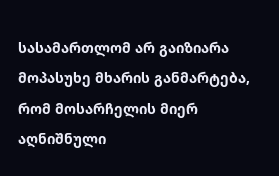სასამართლომ არ გაიზიარა მოპასუხე მხარის განმარტება, რომ მოსარჩელის მიერ აღნიშნული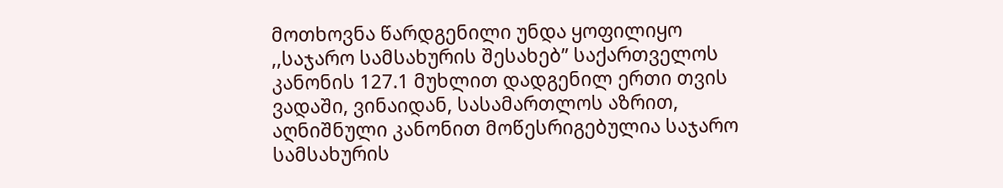მოთხოვნა წარდგენილი უნდა ყოფილიყო ,,საჯარო სამსახურის შესახებ” საქართველოს კანონის 127.1 მუხლით დადგენილ ერთი თვის ვადაში, ვინაიდან, სასამართლოს აზრით, აღნიშნული კანონით მოწესრიგებულია საჯარო სამსახურის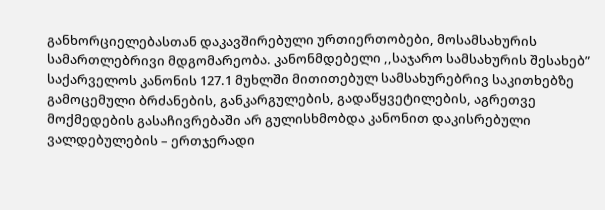განხორციელებასთან დაკავშირებული ურთიერთობები, მოსამსახურის სამართლებრივი მდგომარეობა. კანონმდებელი ,,საჯარო სამსახურის შესახებ” საქარველოს კანონის 127.1 მუხლში მითითებულ სამსახურებრივ საკითხებზე გამოცემული ბრძანების, განკარგულების, გადაწყვეტილების, აგრეთვე მოქმედების გასაჩივრებაში არ გულისხმობდა კანონით დაკისრებული ვალდებულების – ერთჯერადი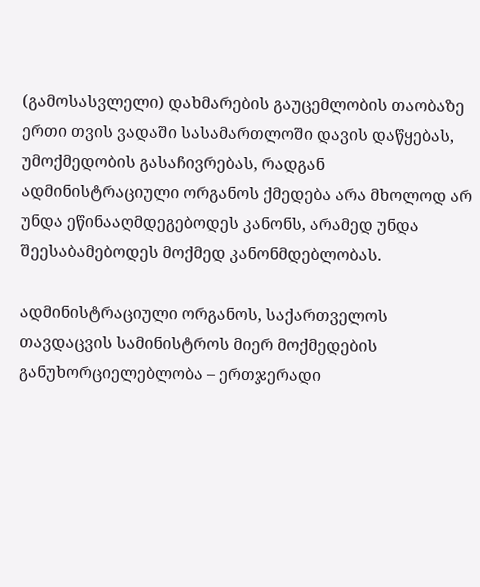(გამოსასვლელი) დახმარების გაუცემლობის თაობაზე ერთი თვის ვადაში სასამართლოში დავის დაწყებას, უმოქმედობის გასაჩივრებას, რადგან ადმინისტრაციული ორგანოს ქმედება არა მხოლოდ არ უნდა ეწინააღმდეგებოდეს კანონს, არამედ უნდა შეესაბამებოდეს მოქმედ კანონმდებლობას.

ადმინისტრაციული ორგანოს, საქართველოს თავდაცვის სამინისტროს მიერ მოქმედების განუხორციელებლობა – ერთჯერადი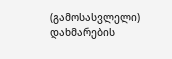(გამოსასვლელი) დახმარების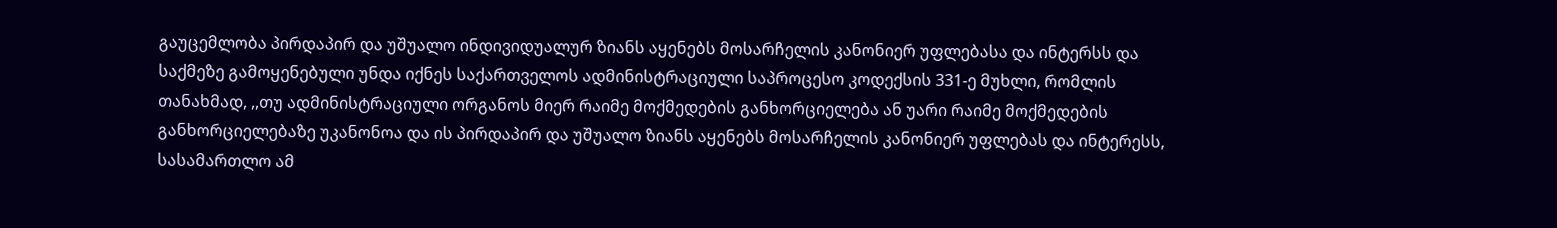გაუცემლობა პირდაპირ და უშუალო ინდივიდუალურ ზიანს აყენებს მოსარჩელის კანონიერ უფლებასა და ინტერსს და საქმეზე გამოყენებული უნდა იქნეს საქართველოს ადმინისტრაციული საპროცესო კოდექსის 331-ე მუხლი, რომლის თანახმად, ,,თუ ადმინისტრაციული ორგანოს მიერ რაიმე მოქმედების განხორციელება ან უარი რაიმე მოქმედების განხორციელებაზე უკანონოა და ის პირდაპირ და უშუალო ზიანს აყენებს მოსარჩელის კანონიერ უფლებას და ინტერესს, სასამართლო ამ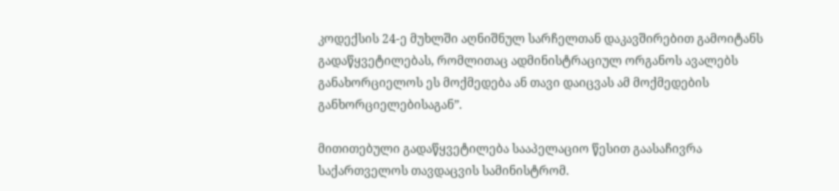კოდექსის 24-ე მუხლში აღნიშნულ სარჩელთან დაკავშირებით გამოიტანს გადაწყვეტილებას, რომლითაც ადმინისტრაციულ ორგანოს ავალებს განახორციელოს ეს მოქმედება ან თავი დაიცვას ამ მოქმედების განხორციელებისაგან”.

მითითებული გადაწყვეტილება სააპელაციო წესით გაასაჩივრა საქართველოს თავდაცვის სამინისტრომ.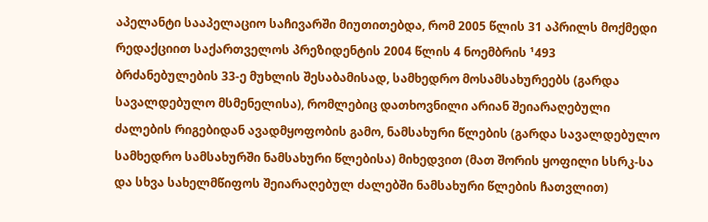აპელანტი სააპელაციო საჩივარში მიუთითებდა, რომ 2005 წლის 31 აპრილს მოქმედი რედაქციით საქართველოს პრეზიდენტის 2004 წლის 4 ნოემბრის ¹493 ბრძანებულების 33-ე მუხლის შესაბამისად, სამხედრო მოსამსახურეებს (გარდა სავალდებულო მსმენელისა), რომლებიც დათხოვნილი არიან შეიარაღებული ძალების რიგებიდან ავადმყოფობის გამო, ნამსახური წლების (გარდა სავალდებულო სამხედრო სამსახურში ნამსახური წლებისა) მიხედვით (მათ შორის ყოფილი სსრკ-სა და სხვა სახელმწიფოს შეიარაღებულ ძალებში ნამსახური წლების ჩათვლით)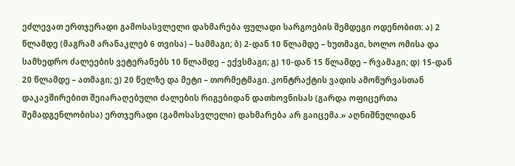ეძლევათ ერთჯერადი გამოსასვლელი დახმარება ფულადი სარგოების შემდეგი ოდენობით: ა) 2 წლამდე (მაგრამ არანაკლებ 6 თვისა) – სამმაგი; ბ) 2-დან 10 წლამდე – ხუთმაგი, ხოლო ომისა და სამხედრო ძალეების ვეტერანებს 10 წლამდე – ექვსმაგი; გ) 10-დან 15 წლამდე – რვამაგი; დ) 15-დან 20 წლამდე – ათმაგი; ე) 20 წელზე და მეტი – თორმეტმაგი. კონტრაქტის ვადის ამოწურვასთან დაკავშირებით შეიარაღებული ძალების რიგებიდან დათხოვნისას (გარდა ოფიცერთა შემადგენლობისა) ერთჯერადი (გამოსასვლელი) დახმარება არ გაიცემა.» აღნიშნულიდან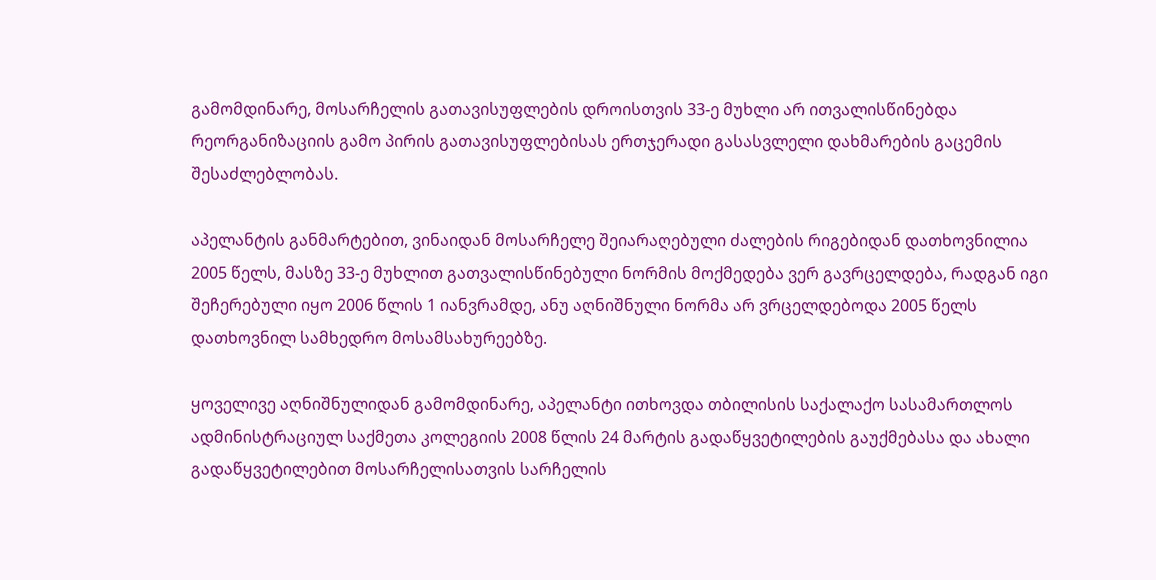გამომდინარე, მოსარჩელის გათავისუფლების დროისთვის 33-ე მუხლი არ ითვალისწინებდა რეორგანიზაციის გამო პირის გათავისუფლებისას ერთჯერადი გასასვლელი დახმარების გაცემის შესაძლებლობას.

აპელანტის განმარტებით, ვინაიდან მოსარჩელე შეიარაღებული ძალების რიგებიდან დათხოვნილია 2005 წელს, მასზე 33-ე მუხლით გათვალისწინებული ნორმის მოქმედება ვერ გავრცელდება, რადგან იგი შეჩერებული იყო 2006 წლის 1 იანვრამდე, ანუ აღნიშნული ნორმა არ ვრცელდებოდა 2005 წელს დათხოვნილ სამხედრო მოსამსახურეებზე.

ყოველივე აღნიშნულიდან გამომდინარე, აპელანტი ითხოვდა თბილისის საქალაქო სასამართლოს ადმინისტრაციულ საქმეთა კოლეგიის 2008 წლის 24 მარტის გადაწყვეტილების გაუქმებასა და ახალი გადაწყვეტილებით მოსარჩელისათვის სარჩელის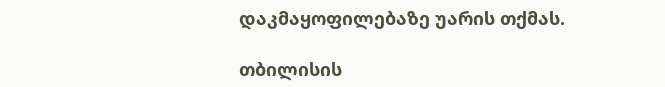დაკმაყოფილებაზე უარის თქმას.

თბილისის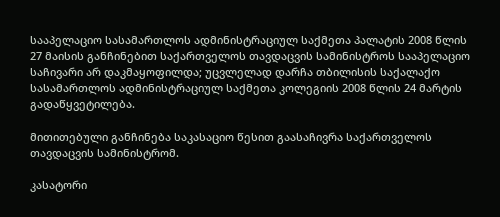სააპელაციო სასამართლოს ადმინისტრაციულ საქმეთა პალატის 2008 წლის 27 მაისის განჩინებით საქართველოს თავდაცვის სამინისტროს სააპელაციო საჩივარი არ დაკმაყოფილდა; უცვლელად დარჩა თბილისის საქალაქო სასამართლოს ადმინისტრაციულ საქმეთა კოლეგიის 2008 წლის 24 მარტის გადაწყვეტილება.

მითითებული განჩინება საკასაციო წესით გაასაჩივრა საქართველოს თავდაცვის სამინისტრომ.

კასატორი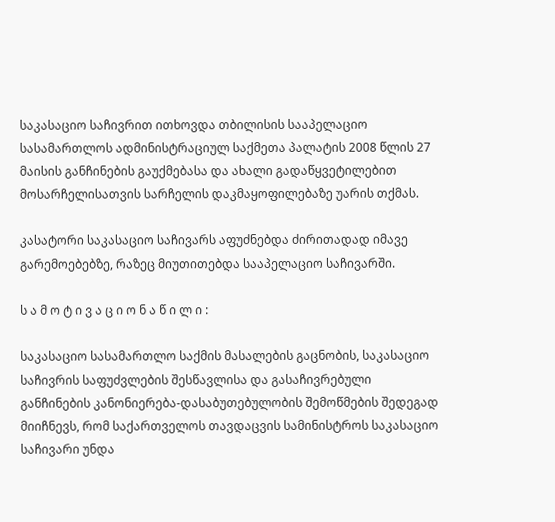საკასაციო საჩივრით ითხოვდა თბილისის სააპელაციო სასამართლოს ადმინისტრაციულ საქმეთა პალატის 2008 წლის 27 მაისის განჩინების გაუქმებასა და ახალი გადაწყვეტილებით მოსარჩელისათვის სარჩელის დაკმაყოფილებაზე უარის თქმას.

კასატორი საკასაციო საჩივარს აფუძნებდა ძირითადად იმავე გარემოებებზე, რაზეც მიუთითებდა სააპელაციო საჩივარში.

ს ა მ ო ტ ი ვ ა ც ი ო ნ ა წ ი ლ ი :

საკასაციო სასამართლო საქმის მასალების გაცნობის, საკასაციო საჩივრის საფუძვლების შესწავლისა და გასაჩივრებული განჩინების კანონიერება-დასაბუთებულობის შემოწმების შედეგად მიიჩნევს, რომ საქართველოს თავდაცვის სამინისტროს საკასაციო საჩივარი უნდა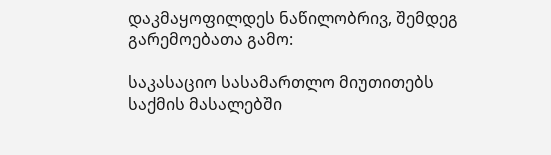დაკმაყოფილდეს ნაწილობრივ, შემდეგ გარემოებათა გამო:

საკასაციო სასამართლო მიუთითებს საქმის მასალებში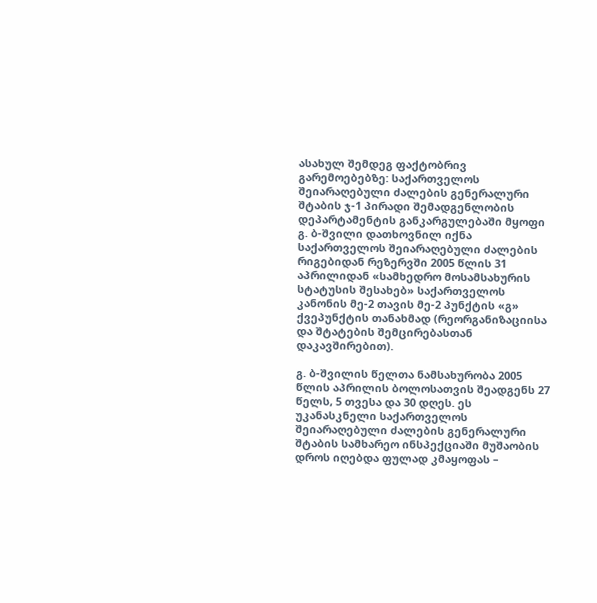ასახულ შემდეგ ფაქტობრივ გარემოებებზე: საქართველოს შეიარაღებული ძალების გენერალური შტაბის ჯ-1 პირადი შემადგენლობის დეპარტამენტის განკარგულებაში მყოფი გ. ბ-შვილი დათხოვნილ იქნა საქართველოს შეიარაღებული ძალების რიგებიდან რეზერვში 2005 წლის 31 აპრილიდან «სამხედრო მოსამსახურის სტატუსის შესახებ» საქართველოს კანონის მე-2 თავის მე-2 პუნქტის «გ» ქვეპუნქტის თანახმად (რეორგანიზაციისა და შტატების შემცირებასთან დაკავშირებით).

გ. ბ-შვილის წელთა ნამსახურობა 2005 წლის აპრილის ბოლოსათვის შეადგენს 27 წელს, 5 თვესა და 30 დღეს. ეს უკანასკნელი საქართველოს შეიარაღებული ძალების გენერალური შტაბის სამხარეო ინსპექციაში მუშაობის დროს იღებდა ფულად კმაყოფას –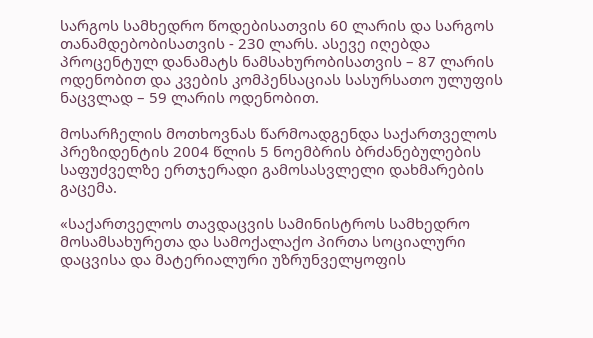სარგოს სამხედრო წოდებისათვის 60 ლარის და სარგოს თანამდებობისათვის - 230 ლარს. ასევე იღებდა პროცენტულ დანამატს ნამსახურობისათვის – 87 ლარის ოდენობით და კვების კომპენსაციას სასურსათო ულუფის ნაცვლად – 59 ლარის ოდენობით.

მოსარჩელის მოთხოვნას წარმოადგენდა საქართველოს პრეზიდენტის 2004 წლის 5 ნოემბრის ბრძანებულების საფუძველზე ერთჯერადი გამოსასვლელი დახმარების გაცემა.

«საქართველოს თავდაცვის სამინისტროს სამხედრო მოსამსახურეთა და სამოქალაქო პირთა სოციალური დაცვისა და მატერიალური უზრუნველყოფის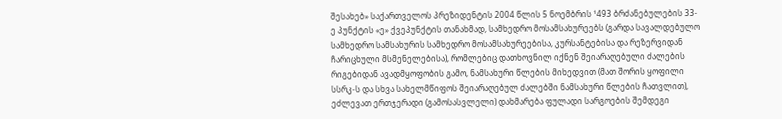შესახებ» საქართველოს პრეზიდენტის 2004 წლის 5 ნოემბრის ¹493 ბრძანებულების 33-ე პუნქტის «ე» ქვეპუნქტის თანახმად, სამხედრო მოსამსახურეებს (გარდა სავალდებულო სამხედრო სამსახურის სამხედრო მოსამსახურეებისა, კურსანტებისა და რეზერვიდან ჩარიცხული მსმენელებისა), რომლებიც დათხოვნილ იქნენ შეიარაღებული ძალების რიგებიდან ავადმყოფობის გამო, ნამსახური წლების მიხედვით (მათ შორის ყოფილი სსრკ-ს და სხვა სახელმწიფოს შეიარაღებულ ძალებში ნამსახური წლების ჩათვლით), ეძლევათ ერთჯერადი (გამოსასვლელი) დახმარება ფულადი სარგოების შემდეგი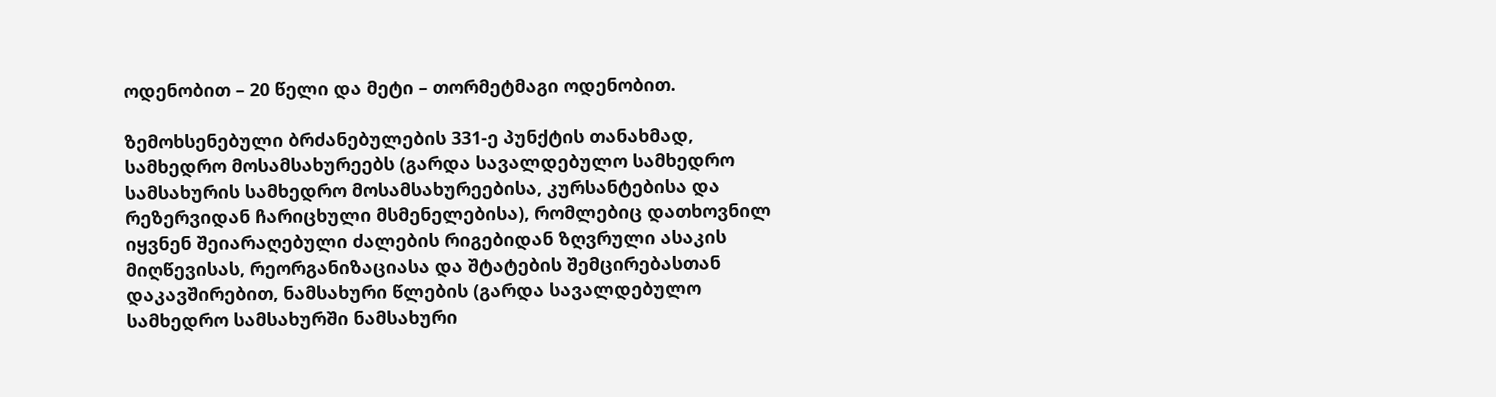ოდენობით – 20 წელი და მეტი – თორმეტმაგი ოდენობით.

ზემოხსენებული ბრძანებულების 331-ე პუნქტის თანახმად, სამხედრო მოსამსახურეებს (გარდა სავალდებულო სამხედრო სამსახურის სამხედრო მოსამსახურეებისა, კურსანტებისა და რეზერვიდან ჩარიცხული მსმენელებისა), რომლებიც დათხოვნილ იყვნენ შეიარაღებული ძალების რიგებიდან ზღვრული ასაკის მიღწევისას, რეორგანიზაციასა და შტატების შემცირებასთან დაკავშირებით, ნამსახური წლების (გარდა სავალდებულო სამხედრო სამსახურში ნამსახური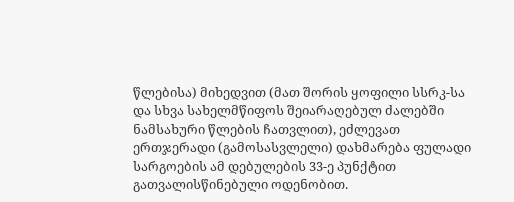წლებისა) მიხედვით (მათ შორის ყოფილი სსრკ-სა და სხვა სახელმწიფოს შეიარაღებულ ძალებში ნამსახური წლების ჩათვლით), ეძლევათ ერთჯერადი (გამოსასვლელი) დახმარება ფულადი სარგოების ამ დებულების 33-ე პუნქტით გათვალისწინებული ოდენობით.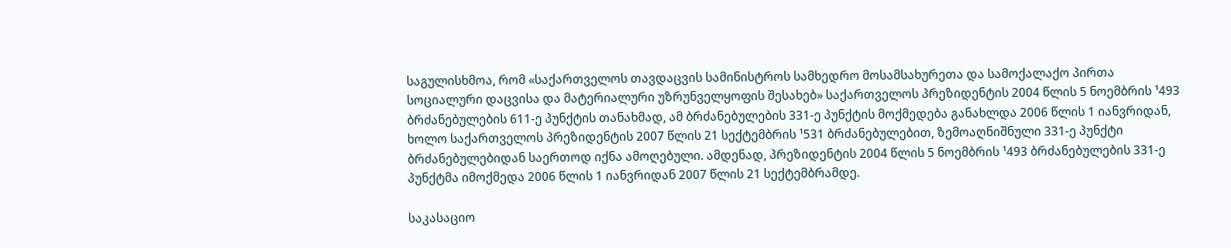საგულისხმოა, რომ «საქართველოს თავდაცვის სამინისტროს სამხედრო მოსამსახურეთა და სამოქალაქო პირთა სოციალური დაცვისა და მატერიალური უზრუნველყოფის შესახებ» საქართველოს პრეზიდენტის 2004 წლის 5 ნოემბრის ¹493 ბრძანებულების 611-ე პუნქტის თანახმად, ამ ბრძანებულების 331-ე პუნქტის მოქმედება განახლდა 2006 წლის 1 იანვრიდან, ხოლო საქართველოს პრეზიდენტის 2007 წლის 21 სექტემბრის ¹531 ბრძანებულებით, ზემოაღნიშნული 331-ე პუნქტი ბრძანებულებიდან საერთოდ იქნა ამოღებული. ამდენად, პრეზიდენტის 2004 წლის 5 ნოემბრის ¹493 ბრძანებულების 331-ე პუნქტმა იმოქმედა 2006 წლის 1 იანვრიდან 2007 წლის 21 სექტემბრამდე.

საკასაციო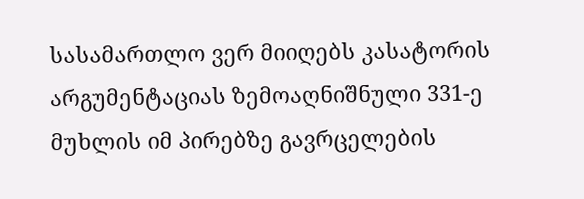სასამართლო ვერ მიიღებს კასატორის არგუმენტაციას ზემოაღნიშნული 331-ე მუხლის იმ პირებზე გავრცელების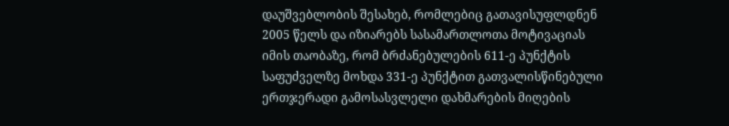დაუშვებლობის შესახებ, რომლებიც გათავისუფლდნენ 2005 წელს და იზიარებს სასამართლოთა მოტივაციას იმის თაობაზე, რომ ბრძანებულების 611-ე პუნქტის საფუძველზე მოხდა 331-ე პუნქტით გათვალისწინებული ერთჯერადი გამოსასვლელი დახმარების მიღების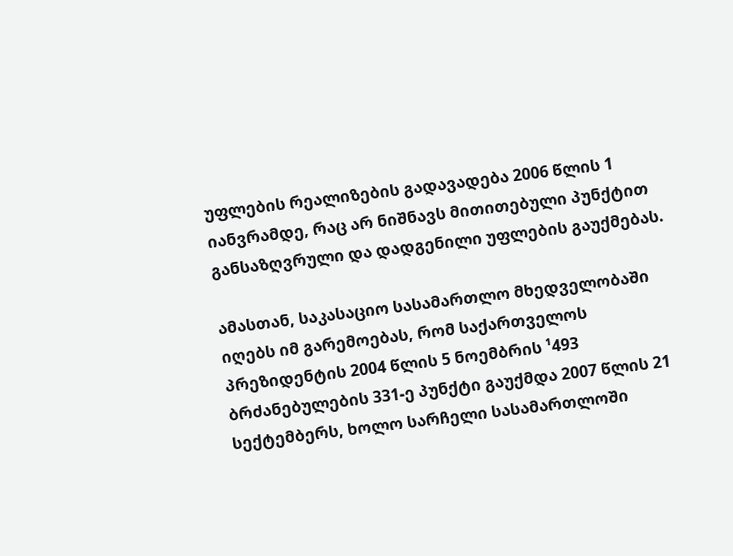უფლების რეალიზების გადავადება 2006 წლის 1 იანვრამდე, რაც არ ნიშნავს მითითებული პუნქტით განსაზღვრული და დადგენილი უფლების გაუქმებას.

ამასთან, საკასაციო სასამართლო მხედველობაში იღებს იმ გარემოებას, რომ საქართველოს პრეზიდენტის 2004 წლის 5 ნოემბრის ¹493 ბრძანებულების 331-ე პუნქტი გაუქმდა 2007 წლის 21 სექტემბერს, ხოლო სარჩელი სასამართლოში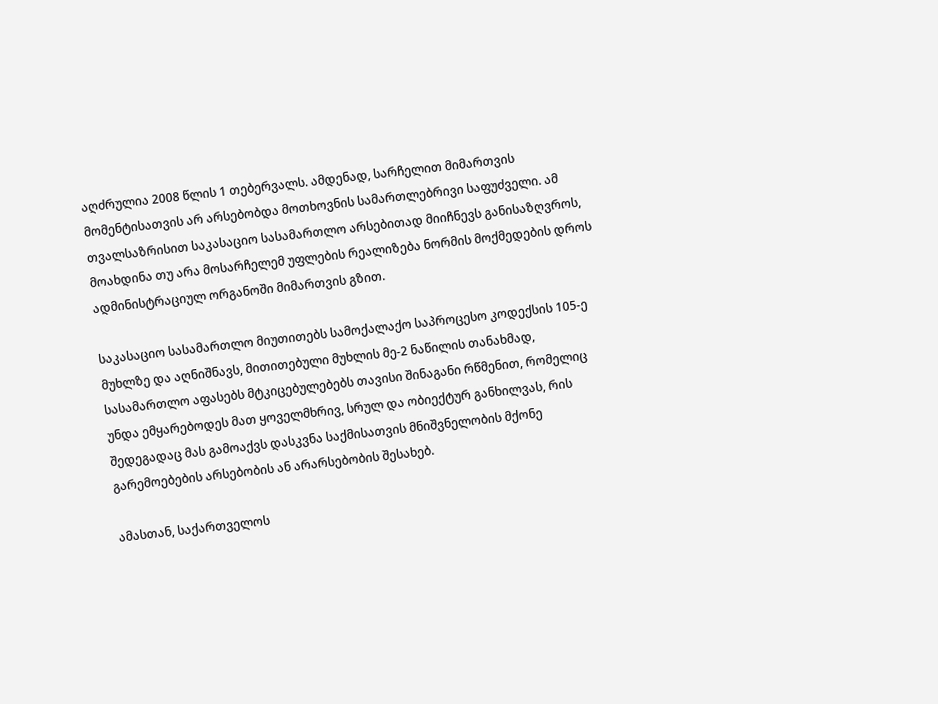აღძრულია 2008 წლის 1 თებერვალს. ამდენად, სარჩელით მიმართვის მომენტისათვის არ არსებობდა მოთხოვნის სამართლებრივი საფუძველი. ამ თვალსაზრისით საკასაციო სასამართლო არსებითად მიიჩნევს განისაზღვროს, მოახდინა თუ არა მოსარჩელემ უფლების რეალიზება ნორმის მოქმედების დროს ადმინისტრაციულ ორგანოში მიმართვის გზით.

საკასაციო სასამართლო მიუთითებს სამოქალაქო საპროცესო კოდექსის 105-ე მუხლზე და აღნიშნავს, მითითებული მუხლის მე-2 ნაწილის თანახმად, სასამართლო აფასებს მტკიცებულებებს თავისი შინაგანი რწმენით, რომელიც უნდა ემყარებოდეს მათ ყოველმხრივ, სრულ და ობიექტურ განხილვას, რის შედეგადაც მას გამოაქვს დასკვნა საქმისათვის მნიშვნელობის მქონე გარემოებების არსებობის ან არარსებობის შესახებ.

ამასთან, საქართველოს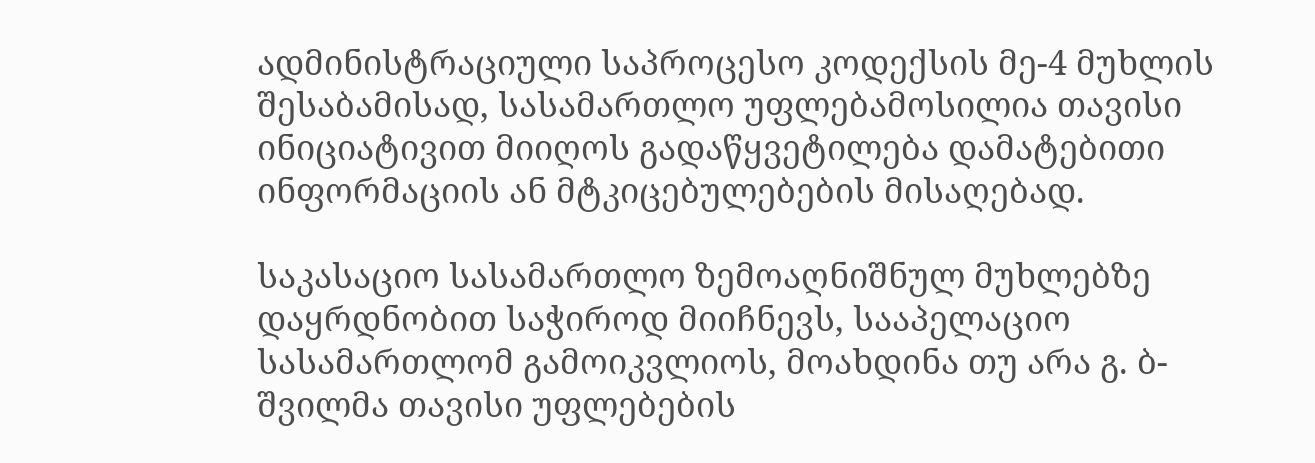ადმინისტრაციული საპროცესო კოდექსის მე-4 მუხლის შესაბამისად, სასამართლო უფლებამოსილია თავისი ინიციატივით მიიღოს გადაწყვეტილება დამატებითი ინფორმაციის ან მტკიცებულებების მისაღებად.

საკასაციო სასამართლო ზემოაღნიშნულ მუხლებზე დაყრდნობით საჭიროდ მიიჩნევს, სააპელაციო სასამართლომ გამოიკვლიოს, მოახდინა თუ არა გ. ბ-შვილმა თავისი უფლებების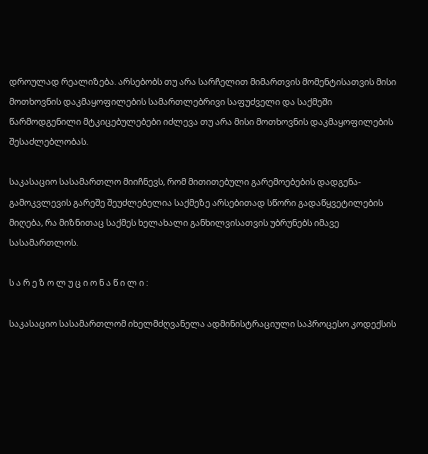დროულად რეალიზება. არსებობს თუ არა სარჩელით მიმართვის მომენტისათვის მისი მოთხოვნის დაკმაყოფილების სამართლებრივი საფუძველი და საქმეში წარმოდგენილი მტკიცებულებები იძლევა თუ არა მისი მოთხოვნის დაკმაყოფილების შესაძლებლობას.

საკასაციო სასამართლო მიიჩნევს, რომ მითითებული გარემოებების დადგენა-გამოკვლევის გარეშე შეუძლებელია საქმეზე არსებითად სწორი გადაწყვეტილების მიღება, რა მიზნითაც საქმეს ხელახალი განხილვისათვის უბრუნებს იმავე სასამართლოს.

ს ა რ ე ზ ო ლ უ ც ი ო ნ ა წ ი ლ ი :

საკასაციო სასამართლომ იხელმძღვანელა ადმინისტრაციული საპროცესო კოდექსის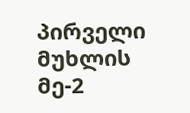პირველი მუხლის მე-2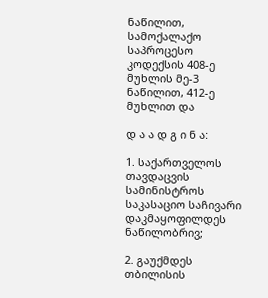ნაწილით, სამოქალაქო საპროცესო კოდექსის 408-ე მუხლის მე-3 ნაწილით, 412-ე მუხლით და

დ ა ა დ გ ი ნ ა:

1. საქართველოს თავდაცვის სამინისტროს საკასაციო საჩივარი დაკმაყოფილდეს ნაწილობრივ;

2. გაუქმდეს თბილისის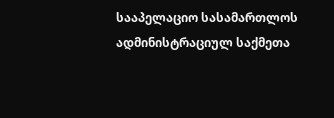სააპელაციო სასამართლოს ადმინისტრაციულ საქმეთა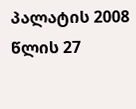პალატის 2008 წლის 27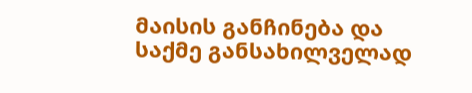მაისის განჩინება და საქმე განსახილველად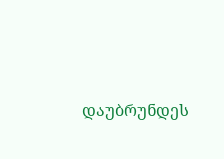დაუბრუნდეს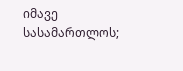იმავე სასამართლოს;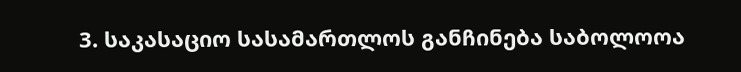3. საკასაციო სასამართლოს განჩინება საბოლოოა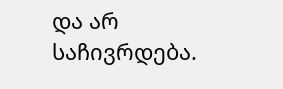და არ საჩივრდება.